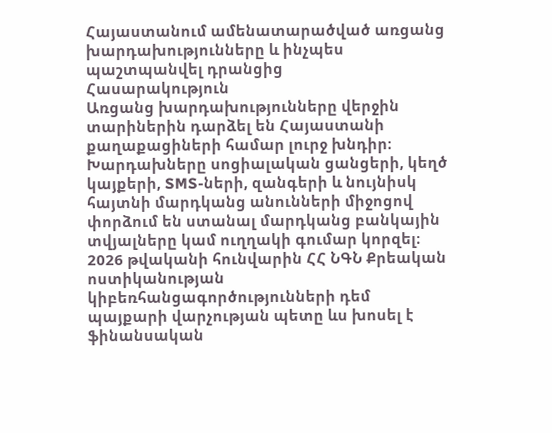Հայաստանում ամենատարածված առցանց խարդախությունները և ինչպես պաշտպանվել դրանցից
Հասարակություն
Առցանց խարդախությունները վերջին տարիներին դարձել են Հայաստանի քաղաքացիների համար լուրջ խնդիր։ Խարդախները սոցիալական ցանցերի, կեղծ կայքերի, SMS-ների, զանգերի և նույնիսկ հայտնի մարդկանց անունների միջոցով փորձում են ստանալ մարդկանց բանկային տվյալները կամ ուղղակի գումար կորզել։
2026 թվականի հունվարին ՀՀ ՆԳՆ Քրեական ոստիկանության կիբեռհանցագործությունների դեմ պայքարի վարչության պետը ևս խոսել է ֆինանսական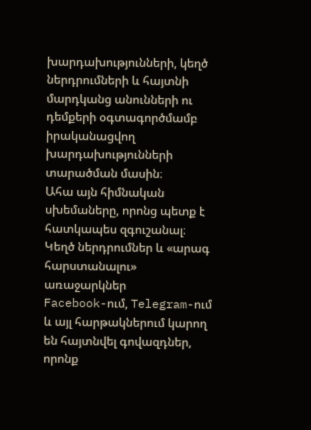խարդախությունների, կեղծ ներդրումների և հայտնի մարդկանց անունների ու դեմքերի օգտագործմամբ իրականացվող խարդախությունների տարածման մասին։
Ահա այն հիմնական սխեմաները, որոնց պետք է հատկապես զգուշանալ։
Կեղծ ներդրումներ և «արագ հարստանալու» առաջարկներ
Facebook-ում, Telegram-ում և այլ հարթակներում կարող են հայտնվել գովազդներ, որոնք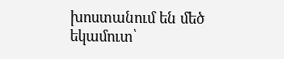խոստանում են մեծ եկամուտ՝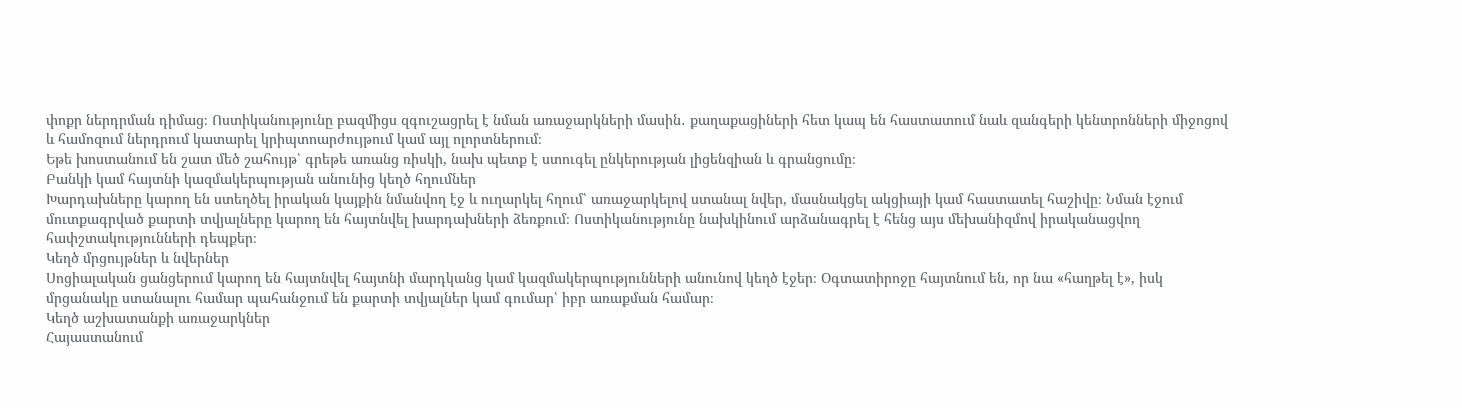փոքր ներդրման դիմաց։ Ոստիկանությունը բազմիցս զգուշացրել է նման առաջարկների մասին․ քաղաքացիների հետ կապ են հաստատում նաև զանգերի կենտրոնների միջոցով և համոզում ներդրում կատարել կրիպտոարժույթում կամ այլ ոլորտներում։
Եթե խոստանում են շատ մեծ շահույթ՝ գրեթե առանց ռիսկի, նախ պետք է ստուգել ընկերության լիցենզիան և գրանցումը։
Բանկի կամ հայտնի կազմակերպության անունից կեղծ հղումներ
Խարդախները կարող են ստեղծել իրական կայքին նմանվող էջ և ուղարկել հղում՝ առաջարկելով ստանալ նվեր, մասնակցել ակցիայի կամ հաստատել հաշիվը։ Նման էջում մուտքագրված քարտի տվյալները կարող են հայտնվել խարդախների ձեռքում։ Ոստիկանությունը նախկինում արձանագրել է հենց այս մեխանիզմով իրականացվող հափշտակությունների դեպքեր։
Կեղծ մրցույթներ և նվերներ
Սոցիալական ցանցերում կարող են հայտնվել հայտնի մարդկանց կամ կազմակերպությունների անունով կեղծ էջեր։ Օգտատիրոջը հայտնում են, որ նա «հաղթել է», իսկ մրցանակը ստանալու համար պահանջում են քարտի տվյալներ կամ գումար՝ իբր առաքման համար։
Կեղծ աշխատանքի առաջարկներ
Հայաստանում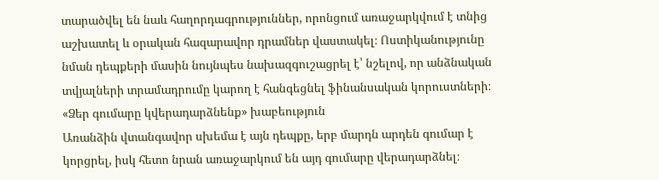տարածվել են նաև հաղորդագրություններ, որոնցում առաջարկվում է տնից աշխատել և օրական հազարավոր դրամներ վաստակել։ Ոստիկանությունը նման դեպքերի մասին նույնպես նախազգուշացրել է՝ նշելով, որ անձնական տվյալների տրամադրումը կարող է հանգեցնել ֆինանսական կորուստների։
«Ձեր գումարը կվերադարձնենք» խաբեություն
Առանձին վտանգավոր սխեմա է այն դեպքը, երբ մարդն արդեն գումար է կորցրել, իսկ հետո նրան առաջարկում են այդ գումարը վերադարձնել։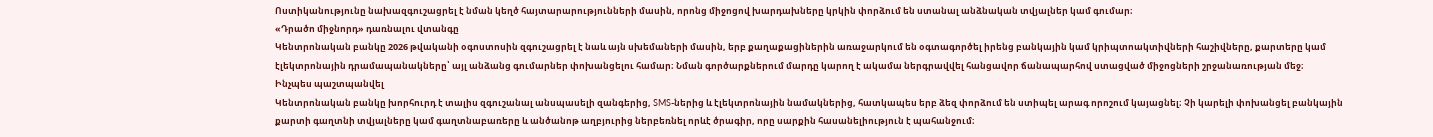Ոստիկանությունը նախազգուշացրել է նման կեղծ հայտարարությունների մասին, որոնց միջոցով խարդախները կրկին փորձում են ստանալ անձնական տվյալներ կամ գումար։
«Դրածո միջնորդ» դառնալու վտանգը
Կենտրոնական բանկը 2026 թվականի օգոստոսին զգուշացրել է նաև այն սխեմաների մասին, երբ քաղաքացիներին առաջարկում են օգտագործել իրենց բանկային կամ կրիպտոակտիվների հաշիվները, քարտերը կամ էլեկտրոնային դրամապանակները՝ այլ անձանց գումարներ փոխանցելու համար։ Նման գործարքներում մարդը կարող է ակամա ներգրավվել հանցավոր ճանապարհով ստացված միջոցների շրջանառության մեջ։
Ինչպես պաշտպանվել
Կենտրոնական բանկը խորհուրդ է տալիս զգուշանալ անսպասելի զանգերից, SMS-ներից և էլեկտրոնային նամակներից, հատկապես երբ ձեզ փորձում են ստիպել արագ որոշում կայացնել։ Չի կարելի փոխանցել բանկային քարտի գաղտնի տվյալները կամ գաղտնաբառերը և անծանոթ աղբյուրից ներբեռնել որևէ ծրագիր, որը սարքին հասանելիություն է պահանջում։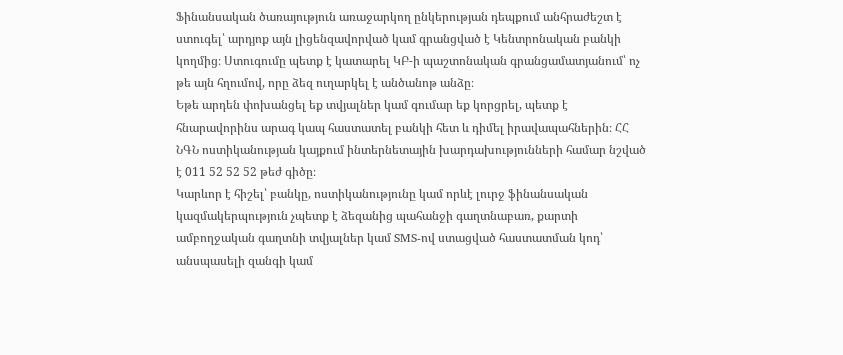Ֆինանսական ծառայություն առաջարկող ընկերության դեպքում անհրաժեշտ է ստուգել՝ արդյոք այն լիցենզավորված կամ գրանցված է Կենտրոնական բանկի կողմից։ Ստուգումը պետք է կատարել ԿԲ-ի պաշտոնական գրանցամատյանում՝ ոչ թե այն հղումով, որը ձեզ ուղարկել է անծանոթ անձը։
Եթե արդեն փոխանցել եք տվյալներ կամ գումար եք կորցրել, պետք է հնարավորինս արագ կապ հաստատել բանկի հետ և դիմել իրավապահներին։ ՀՀ ՆԳՆ ոստիկանության կայքում ինտերնետային խարդախությունների համար նշված է 011 52 52 52 թեժ գիծը։
Կարևոր է հիշել՝ բանկը, ոստիկանությունը կամ որևէ լուրջ ֆինանսական կազմակերպություն չպետք է ձեզանից պահանջի գաղտնաբառ, քարտի ամբողջական գաղտնի տվյալներ կամ SMS-ով ստացված հաստատման կոդ՝ անսպասելի զանգի կամ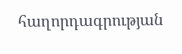հաղորդագրության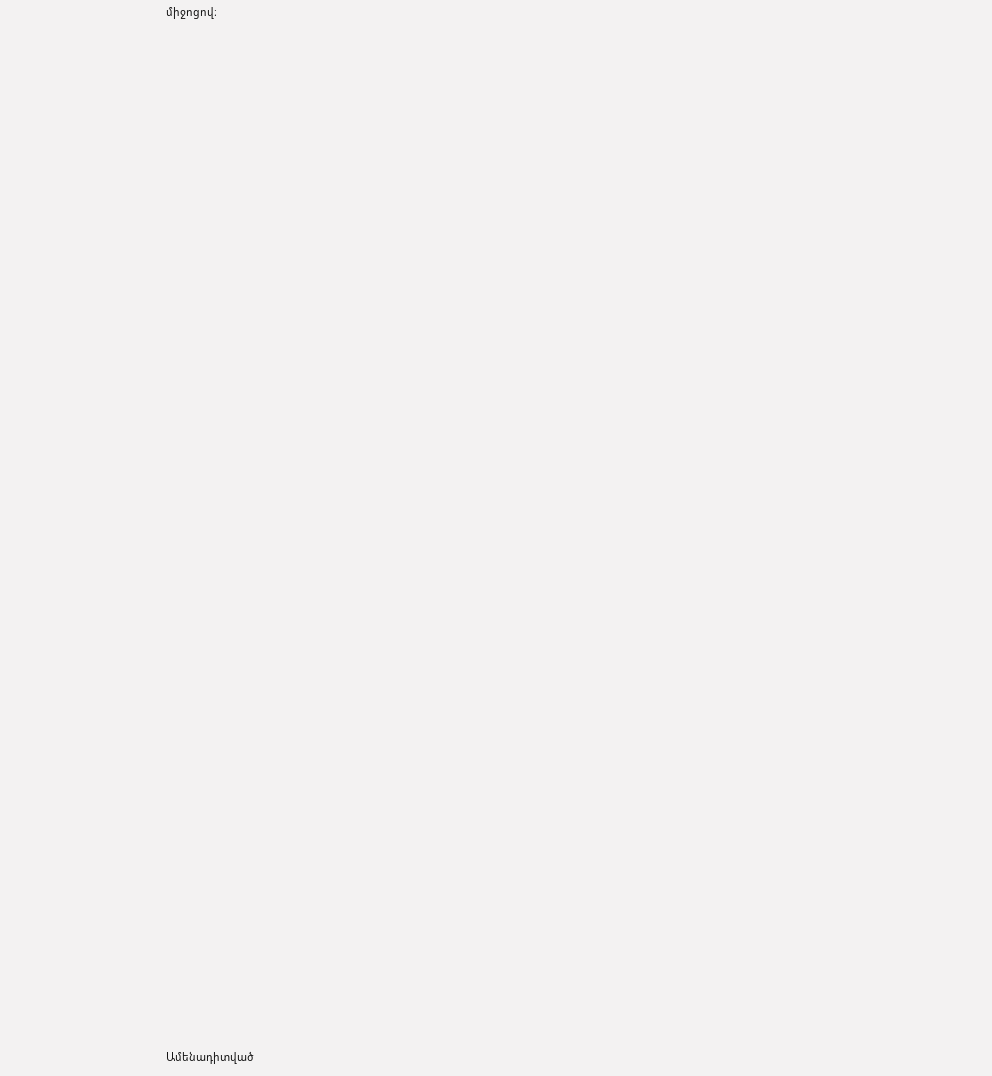միջոցով։


















































Ամենադիտված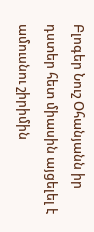Բլոգեր Նուշ Օհանյանն իր դստեր հետ միասին այցելել է ամուսնու շիրիմին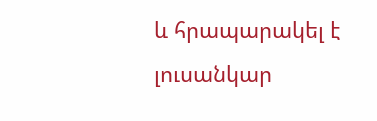և հրապարակել է լուսանկար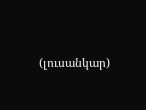(լուսանկար)